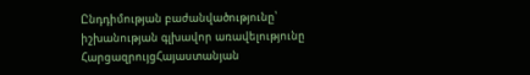Ընդդիմության բաժանվածությունը՝ իշխանության գլխավոր առավելությունը
ՀարցազրույցՀայաստանյան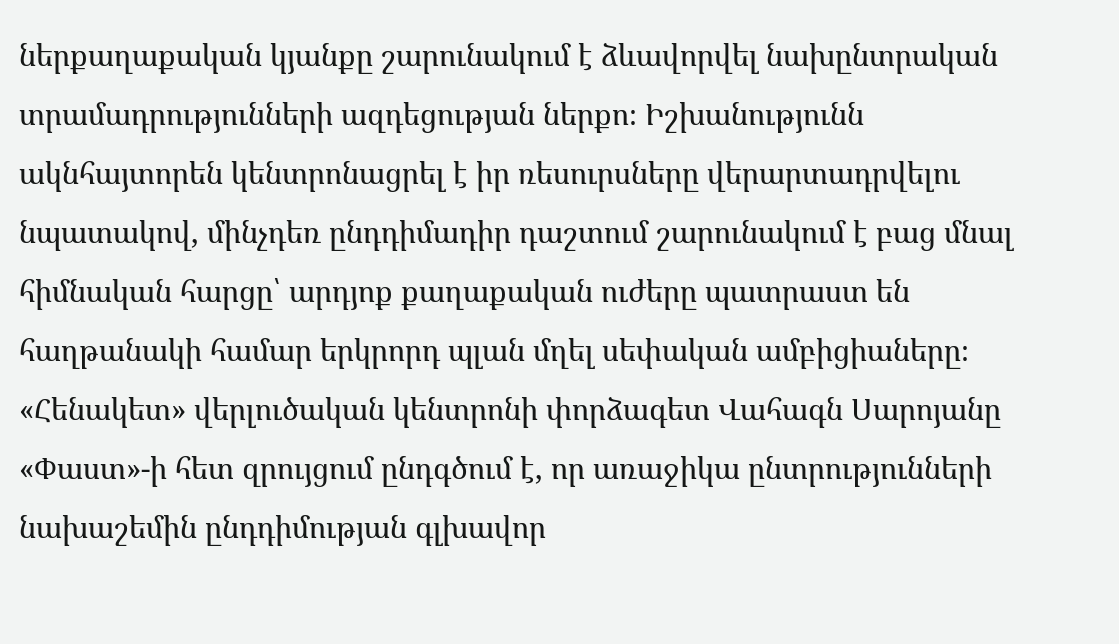ներքաղաքական կյանքը շարունակում է ձևավորվել նախընտրական տրամադրությունների ազդեցության ներքո։ Իշխանությունն ակնհայտորեն կենտրոնացրել է իր ռեսուրսները վերարտադրվելու նպատակով, մինչդեռ ընդդիմադիր դաշտում շարունակում է բաց մնալ հիմնական հարցը՝ արդյոք քաղաքական ուժերը պատրաստ են հաղթանակի համար երկրորդ պլան մղել սեփական ամբիցիաները։
«Հենակետ» վերլուծական կենտրոնի փորձագետ Վահագն Սարոյանը «Փաստ»-ի հետ զրույցում ընդգծում է, որ առաջիկա ընտրությունների նախաշեմին ընդդիմության գլխավոր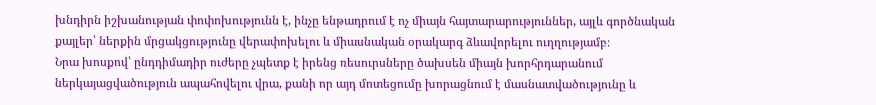խնդիրն իշխանության փոփոխությունն է, ինչը ենթադրում է ոչ միայն հայտարարություններ, այլև գործնական քայլեր՝ ներքին մրցակցությունը վերափոխելու և միասնական օրակարգ ձևավորելու ուղղությամբ։
Նրա խոսքով՝ ընդդիմադիր ուժերը չպետք է իրենց ռեսուրսները ծախսեն միայն խորհրդարանում ներկայացվածություն ապահովելու վրա, քանի որ այդ մոտեցումը խորացնում է մասնատվածությունը և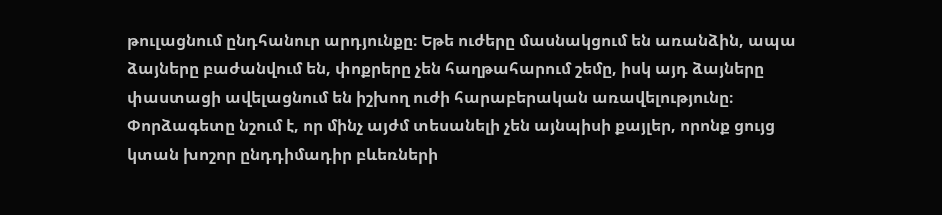թուլացնում ընդհանուր արդյունքը։ Եթե ուժերը մասնակցում են առանձին, ապա ձայները բաժանվում են, փոքրերը չեն հաղթահարում շեմը, իսկ այդ ձայները փաստացի ավելացնում են իշխող ուժի հարաբերական առավելությունը։
Փորձագետը նշում է, որ մինչ այժմ տեսանելի չեն այնպիսի քայլեր, որոնք ցույց կտան խոշոր ընդդիմադիր բևեռների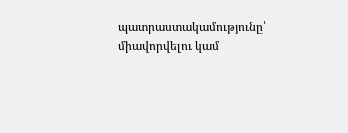պատրաստակամությունը՝ միավորվելու կամ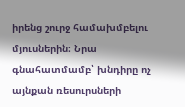իրենց շուրջ համախմբելու մյուսներին։ Նրա գնահատմամբ՝ խնդիրը ոչ այնքան ռեսուրսների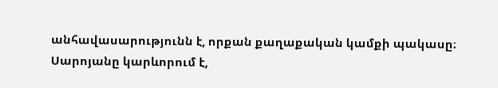անհավասարությունն է, որքան քաղաքական կամքի պակասը։
Սարոյանը կարևորում է,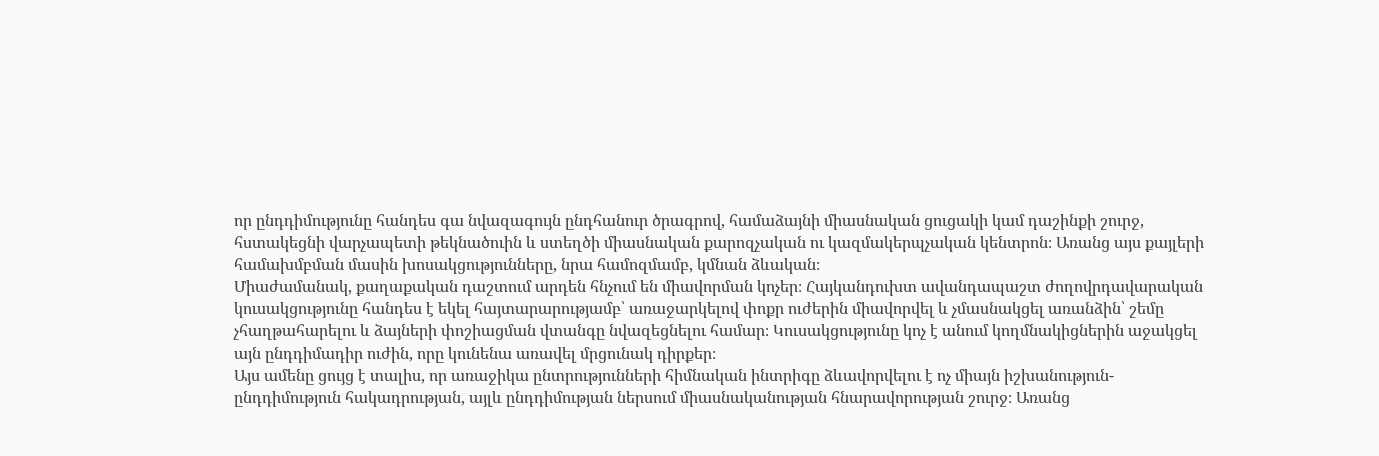որ ընդդիմությունը հանդես գա նվազագույն ընդհանուր ծրագրով, համաձայնի միասնական ցուցակի կամ դաշինքի շուրջ, հստակեցնի վարչապետի թեկնածուին և ստեղծի միասնական քարոզչական ու կազմակերպչական կենտրոն։ Առանց այս քայլերի համախմբման մասին խոսակցությունները, նրա համոզմամբ, կմնան ձևական։
Միաժամանակ, քաղաքական դաշտում արդեն հնչում են միավորման կոչեր։ Հայկանդուխտ ավանդապաշտ ժողովրդավարական կուսակցությունը հանդես է եկել հայտարարությամբ՝ առաջարկելով փոքր ուժերին միավորվել և չմասնակցել առանձին՝ շեմը չհաղթահարելու և ձայների փոշիացման վտանգը նվազեցնելու համար։ Կուսակցությունը կոչ է անում կողմնակիցներին աջակցել այն ընդդիմադիր ուժին, որը կունենա առավել մրցունակ դիրքեր։
Այս ամենը ցույց է տալիս, որ առաջիկա ընտրությունների հիմնական ինտրիգը ձևավորվելու է ոչ միայն իշխանություն-ընդդիմություն հակադրության, այլև ընդդիմության ներսում միասնականության հնարավորության շուրջ։ Առանց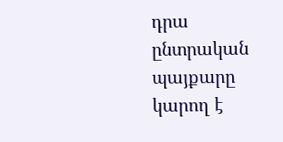դրա ընտրական պայքարը կարող է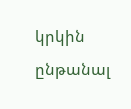կրկին ընթանալ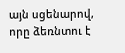այն սցենարով, որը ձեռնտու է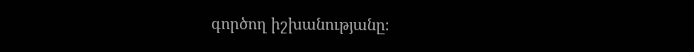գործող իշխանությանը։